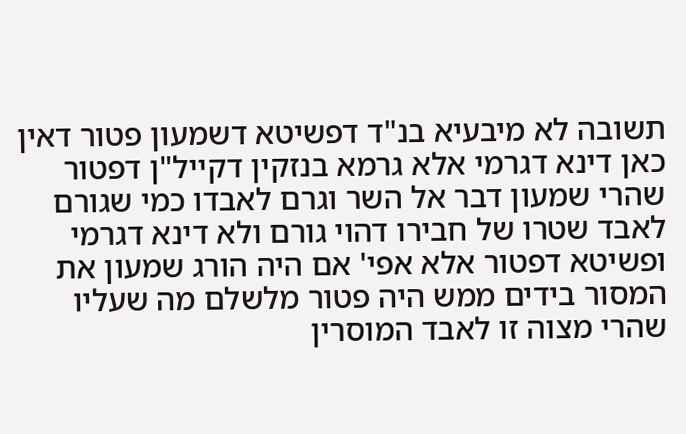תשובה לא מיבעיא בנ"ד דפשיטא דשמעון פטור דאין כאן דינא דגרמי אלא גרמא בנזקין דקייל"ן דפטור שהרי שמעון דבר אל השר וגרם לאבדו כמי שגורם לאבד שטרו של חבירו דהוי גורם ולא דינא דגרמי ופשיטא דפטור אלא אפי' אם היה הורג שמעון את המסור בידים ממש היה פטור מלשלם מה שעליו שהרי מצוה זו לאבד המוסרין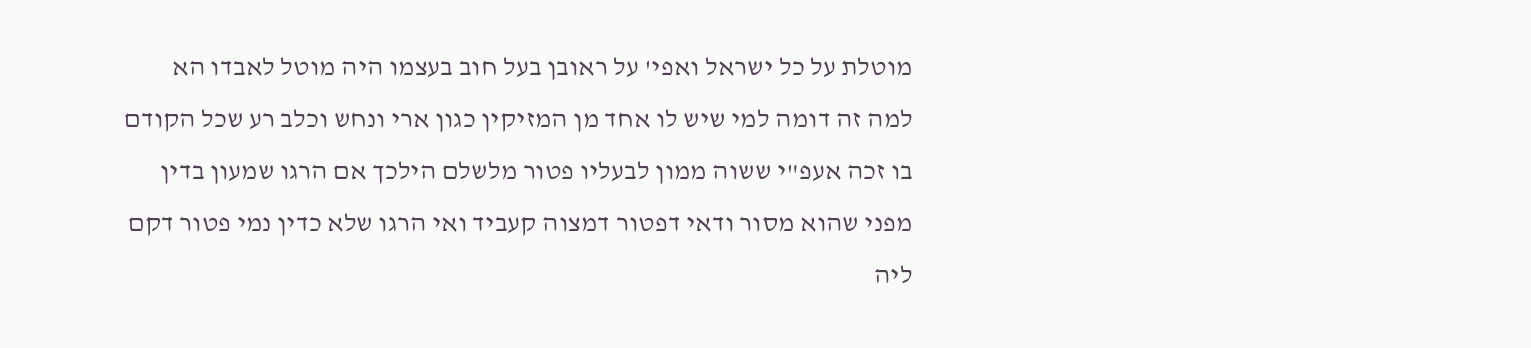מוטלת על כל ישראל ואפי' על ראובן בעל חוב בעצמו היה מוטל לאבדו הא למה זה דומה למי שיש לו אחד מן המזיקין כגון ארי ונחש וכלב רע שכל הקודם בו זכה אעפ"י ששוה ממון לבעליו פטור מלשלם הילכך אם הרגו שמעון בדין מפני שהוא מסור ודאי דפטור דמצוה קעביד ואי הרגו שלא כדין נמי פטור דקם ליה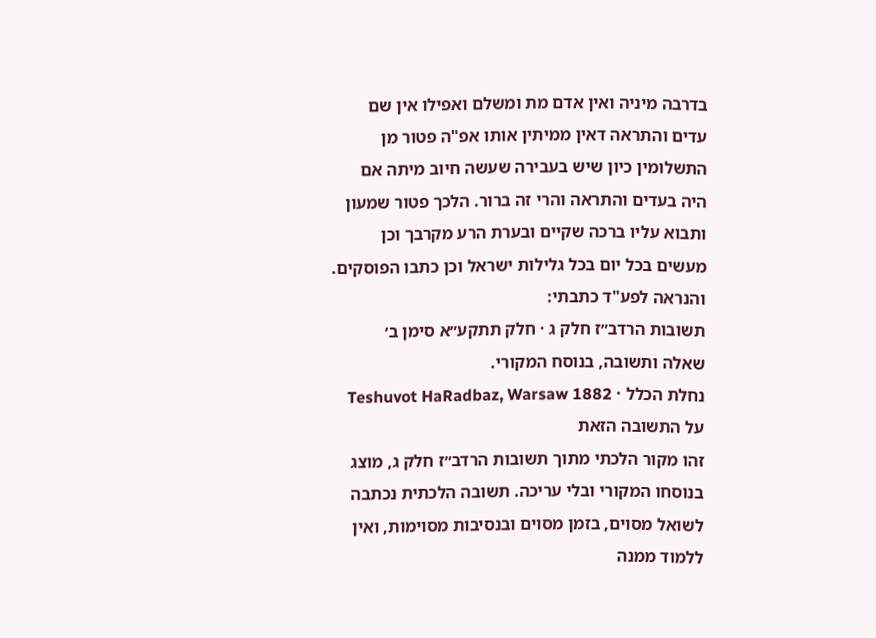בדרבה מיניה ואין אדם מת ומשלם ואפילו אין שם עדים והתראה דאין ממיתין אותו אפ"ה פטור מן התשלומין כיון שיש בעבירה שעשה חיוב מיתה אם היה בעדים והתראה והרי זה ברור. הלכך פטור שמעון ותבוא עליו ברכה שקיים ובערת הרע מקרבך וכן מעשים בכל יום בכל גלילות ישראל וכן כתבו הפוסקים. והנראה לפע"ד כתבתי:
תשובות הרדב״ז חלק ג · חלק תתקע״א סימן ב׳
שאלה ותשובה, בנוסח המקורי.
נחלת הכלל · Teshuvot HaRadbaz, Warsaw 1882
על התשובה הזאת
זהו מקור הלכתי מתוך תשובות הרדב״ז חלק ג, מוצג בנוסחו המקורי ובלי עריכה. תשובה הלכתית נכתבה לשואל מסוים, בזמן מסוים ובנסיבות מסוימות, ואין ללמוד ממנה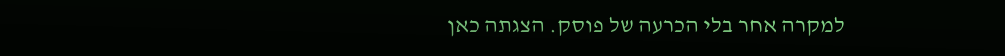למקרה אחר בלי הכרעה של פוסק. הצגתה כאן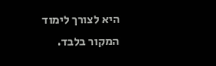היא לצורך לימוד המקור בלבד.